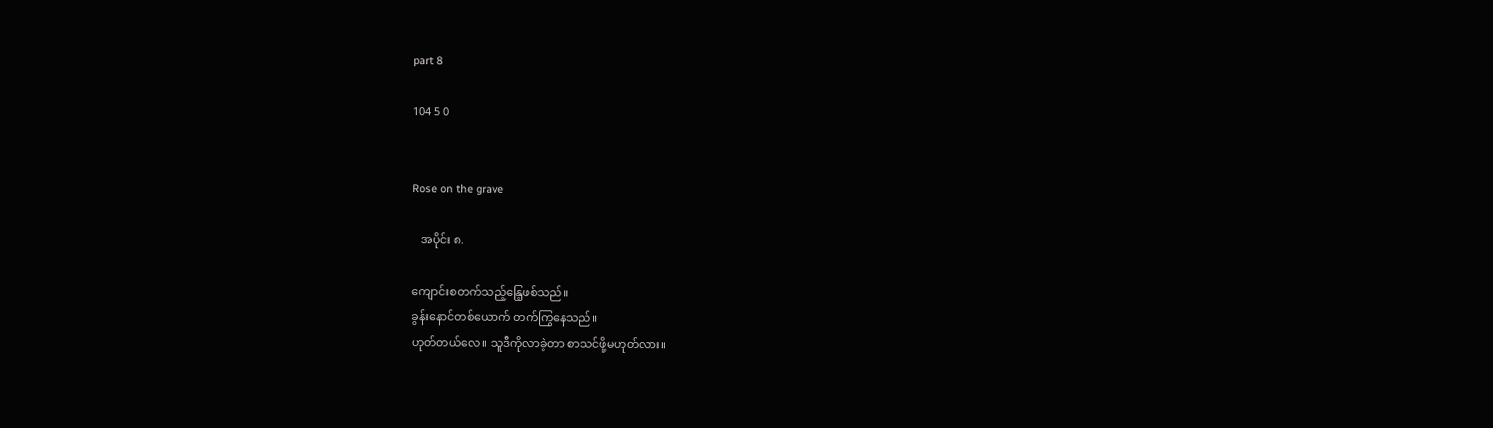part 8

104 5 0


Rose on the grave

   အပိုင်း ၈.

ကျောင်းစတက်သည့်နြေ့ဖစ်သည်။
ခွန်းနောင်တစ်ယောက် တက်ကြွနေသည်။
ဟုတ်တယ်လေ။ သူဒီကိုလာခဲ့တာ စာသင်ဖို့မဟုတ်လား။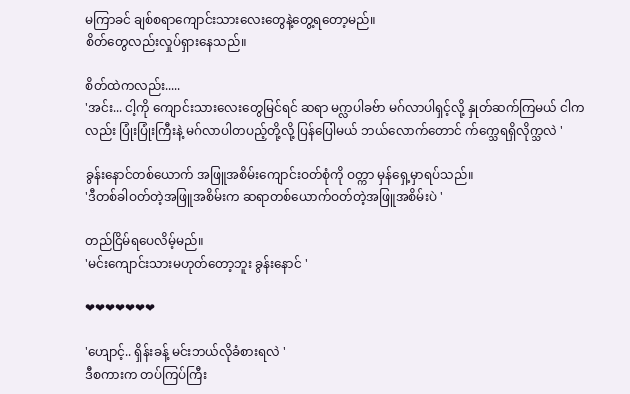မကြာခင် ချစ်စရာကျောင်းသားလေးတွေနဲ့တွေ့ရတော့မည်။
စိတ်တွေလည်းလှုပ်ရှားနေသည်။

စိတ်ထဲကလည်း.....
'အင်း... ငါ့ကို ကျောင်းသားလေးတွေမြင်ရင် ဆရာ မဂ္လာပါခဗ်ာ မဂ်လာပါရှင့်လို့ နှုတ်ဆက်ကြမယ် ငါကလည်း ပြုံးပြုံးကြီးနဲ့ မဂ်လာပါတပည့်တို့လို့ ပြန်ပြေါမယ် ဘယ်လောက်တောင် က်က္သေရရှိလိုက္သလဲ '

ခွန်းနောင်တစ်ယောက် အဖြူအစိမ်းကျောင်းဝတ်စုံကို ဝတ္ကာ မှန်ရှေ့မှာရပ်သည်။
'ဒီတစ်ခါဝတ်တဲ့အဖြူအစိမ်းက ဆရာတစ်ယောက်ဝတ်တဲ့အဖြူအစိမ်းပဲ '

တည်ငြိမ်ရပေလိမ့်မည်။
'မင်းကျောင်းသားမဟုတ်တော့ဘူး ခွန်းနောင် '

❤❤❤❤❤❤❤

'ဟျောင့်.. ရှိန်းခန့် မင်းဘယ်လိုခံစားရလဲ '
ဒီစကားက တပ်ကြပ်ကြီး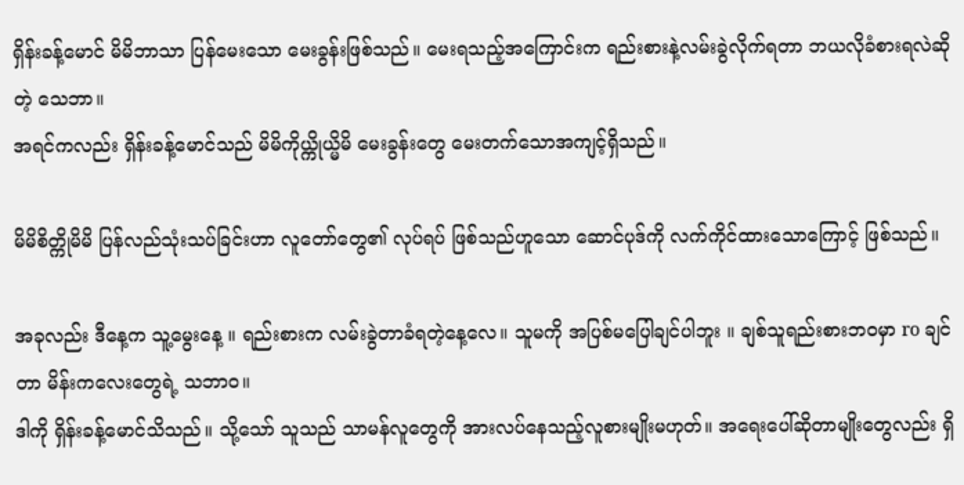ရှိန်းခန့်မောင် မိမိဘာသာ ပြန်မေးသော မေးခွန်းဖြစ်သည်။ မေးရသည့်အကြောင်းက ရည်းစားနဲ့လမ်းခွဲလိုက်ရတာ ဘယလိုခံစားရလဲဆိုတဲ့ သေဘာ။
အရင်ကလည်း ရှိန်းခန့်မောင်သည် မိမိကိုယ္ကိုယ္မိမိ မေးခွန်းတွေ မေးတက်သောအကျင့်ရှိသည်။

မိမိစိတ္ကိုမိမိ ပြန်လည်သုံးသပ်ခြင်းဟာ လူတော်တွေ၏ လုပ်ရပ် ဖြစ်သည်ဟူသော ဆောင်ပုဒ်ကို လက်ကိုင်ထားသောကြောင့် ဖြစ်သည်။

အခုလည်း ဒီနေ့က သူ့မွေးနေ့ ။ ရည်းစားက လမ်းခွဲတာခံရတဲ့နေ့လေ။ သူမကို အပြစ်မပြေါချင်ပါဘူး ။ ချစ်သူရည်းစားဘဝမှာ ro ချင်တာ မိန်းကလေးတွေရဲ့ သဘာဝ။
ဒါကို ရှိန်းခန့်မောင်သိသည်။ သို့သော် သူသည် သာမန်လူတွေကို အားလပ်နေသည့်လူစားမျိုးမဟုတ်။ အရေးပေါ်ဆိုတာမျိုးတွေလည်း ရှိ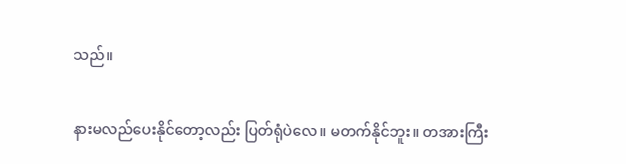သည်။

နားမလည်ပေးနိုင်တော့လည်း ပြတ်ရုံပဲလေ။ မတက်နိုင်ဘူး။ တအားကြီး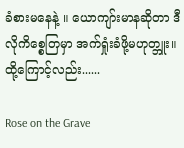ခံစားမနေနဲ့ ။ ယောကျာ်းမာနဆိုတာ ဒီလိုကိစ္စေတြမှာ အက်ရှုံးခံဖို့မဟုတ္ဘူး။
ထို့ကြောင့်လည်း......

Rose on the Grave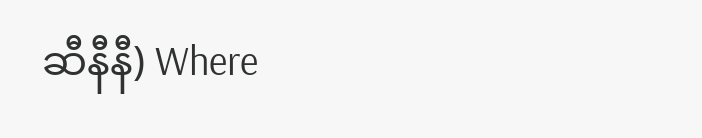ဆီနီနီ) Where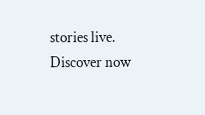stories live. Discover now